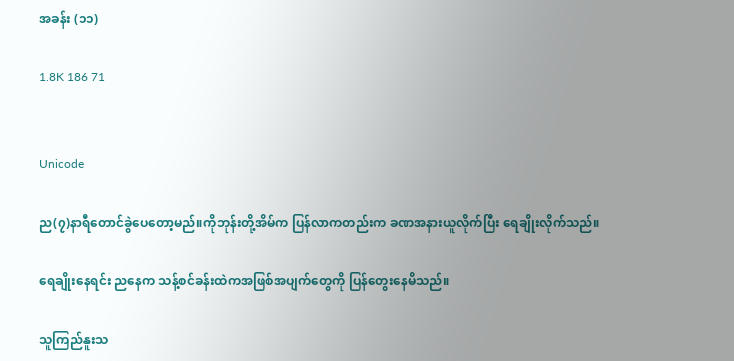အခန်း (၁၁)

1.8K 186 71


Unicode

ည(၇)နာရီတောင်ခွဲပေတော့မည်။ကိုဘုန်းတို့အိမ်က ပြန်လာကတည်းက ခဏအနားယူလိုက်ပြီး ရေချိုးလိုက်သည်။

ရေချိုးနေရင်း ညနေက သန့်စင်ခန်းထဲကအဖြစ်အပျက်တွေကို ပြန်တွေးနေမိသည်။

သူကြည်နူးသ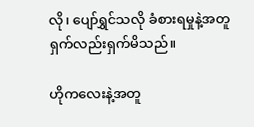လို၊ ပျော်ရွှင်သလို ခံစားရမှုနဲ့အတူ ရှက်လည်းရှက်မိသည်။

ဟိုကလေးနဲ့အတူ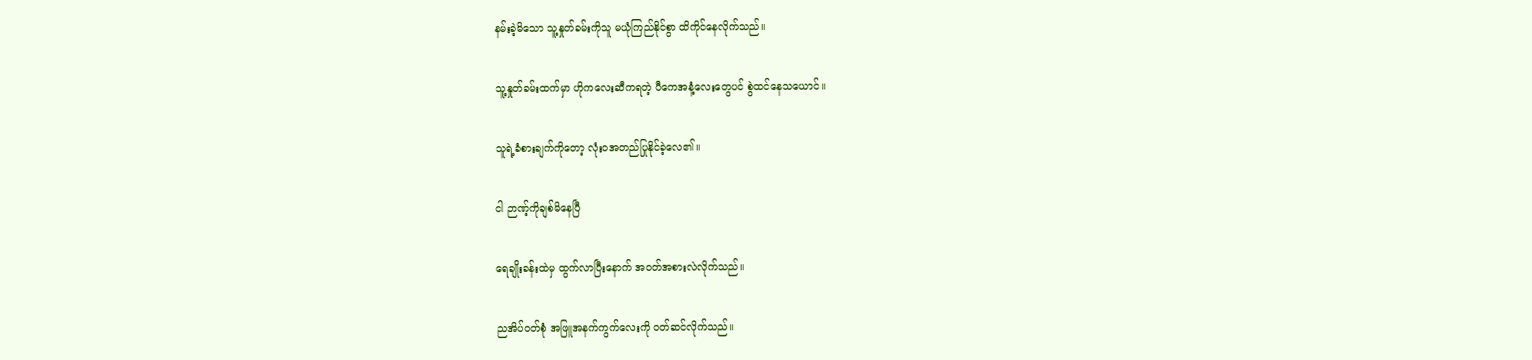နမ်းခဲ့မိသော သူ့နှုတ်ခမ်းကိုသူ မယုံကြည်နိုင်စွာ ထိကိုင်နေလိုက်သည်။

သူ့နှုတ်ခမ်းထက်မှာ ဟိုကလေးဆီကရတဲ့ ပီကေအနံ့လေးတွေပင် စွဲထင်နေသယောင်။

သူရဲ့ခံစားချက်ကိုတော့ လုံးဝအတည်ပြုနိုင်ခဲ့လေ၏။

ငါ ဉာဏ့်ကိုချစ်မိနေပြီ

ရေချိုးခန်းထဲမှ ထွက်လာပြီးနောက် အဝတ်အစားလဲလိုက်သည်။

ညအိပ်ဝတ်စုံ အဖြူအနက်ကွက်လေးကို ဝတ်ဆင်လိုက်သည်။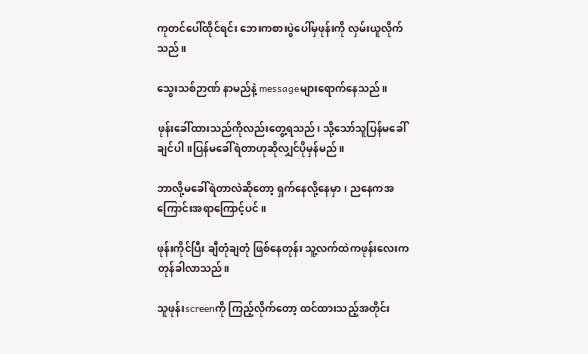ကုတင်ပေါ်ထိုင်ရင်း ဘေးကစားပွဲပေါ်မှဖုန်းကို လှမ်းယူလိုက်သည်။

သွေးသစ်ဉာဏ် နာမည်နဲ့ messageများရောက်နေသည်။

ဖုန်းခေါ်ထားသည်ကိုလည်းတွေ့ရသည်၊ သို့သော်သူပြန်မခေါ်ချင်ပါ။ပြန်မခေါ်ရဲတာဟုဆိုလျှင်ပိုမှန်မည်။

ဘာလို့မခေါ်ရဲတာလဲဆိုတော့ ရှက်နေလို့နေမှာ၊ ညနေကအကြောင်းအရာကြောင့်ပင်။

ဖုန်းကိုင်ပြီး ချီတုံချတုံ ဖြစ်နေတုန်း သူ့လက်ထဲကဖုန်းလေးက တုန်ခါလာသည်။

သူဖုန်းscreenကို ကြည့်လိုက်တော့ ထင်ထားသည့်အတိုင်း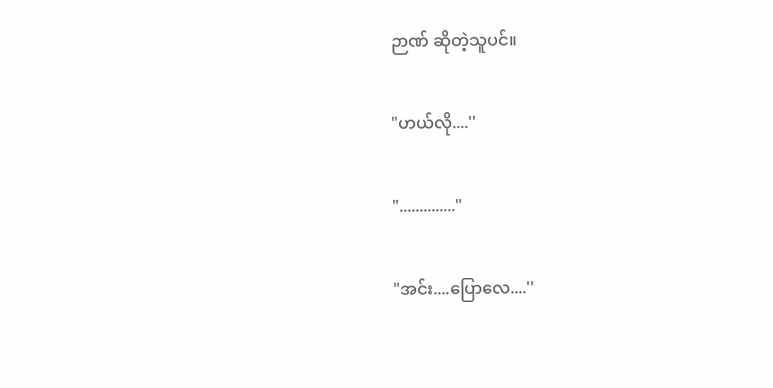ဉာဏ် ဆိုတဲ့သူပင်။

"ဟယ်လို....''

".............."

"အင်း....ပြောလေ....''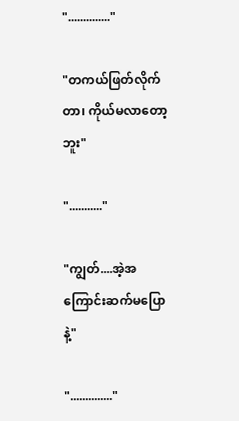".............."

"တကယ်ဖြတ်လိုက်တာ၊ ကိုယ်မလာတော့ဘူး"

"..........."

"ကျွတ်....အဲ့အကြောင်းဆက်မပြောနဲ့"

".............."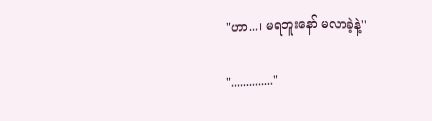"ဟာ...၊ မရဘူးနော် မလာခဲ့နဲ့''

".............."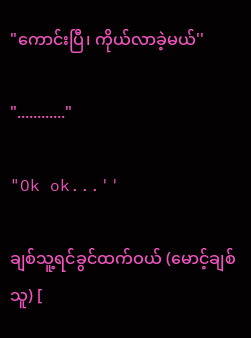"ကောင်းပြီ၊ ကိုယ်လာခဲ့မယ်''

"............"

"Ok ok...''

ချစ်သူ့ရင်ခွင်ထက်ဝယ် (မောင့်ချစ်သူ) [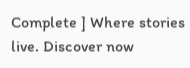Complete ] Where stories live. Discover now